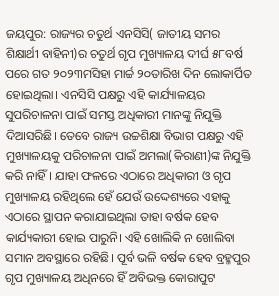ଜୟପୁର: ରାଜ୍ୟର ଚତୁର୍ଥ ଏନସିସି( ଜାତୀୟ ସମର ଶିକ୍ଷାର୍ଥୀ ବାହିନୀ)ର ଚତୁର୍ଥ ଗୃପ ମୁଖ୍ୟାଳୟ ଦୀର୍ଘ ୫୮ବର୍ଷ ପରେ ଗତ ୨୦୨୩ମସିହା ମାର୍ଚ୍ଚ ୨୦ତାରିଖ ଦିନ ଲୋକାର୍ପିତ ହୋଇଥିଲା। ଏନସିସି ପକ୍ଷରୁ ଏହି କାର୍ଯ୍ୟାଳୟର ସୁପରିଚାଳନା ପାଇଁ ସମସ୍ତ ଅଧିକାରୀ ମାନଙ୍କୁ ନିଯୁକ୍ତି ଦିଆସରିଛି। ତେବେ ରାଜ୍ୟ ଉଚ୍ଚଶିକ୍ଷା ବିଭାଗ ପକ୍ଷରୁ ଏହି ମୁଖ୍ୟାଳୟକୁ ପରିଚାଳନା ପାଇଁ ଅମଲା(କିରାଣୀ)ଙ୍କ ନିଯୁକ୍ତି କରି ନାହିଁ। ଯାହା ଫଳରେ ଏଠାରେ ଅଧିକାରୀ ଓ ଗୃପ ମୁଖ୍ୟାଳୟ ରହିଥିଲେ ହେଁ ଯେଉଁ ଉଦ୍ଦେଶ୍ୟରେ ଏହାକୁ ଏଠାରେ ସ୍ଥାପନ କରାଯାଇଥିଲା ତାହା ବର୍ଷକ ହେବ କାର୍ଯ୍ୟକାରୀ ହୋଇ ପାରୁନି। ଏହି ଖୋଲିକି ନ ଖୋଲିବା ସମାନ ଅବସ୍ଥାରେ ରହିଛି। ପୂର୍ବ ଭଳି ବର୍ଷକ ହେବ ବ୍ରହ୍ମପୁର ଗୃପ ମୁଖ୍ୟାଳୟ ଅଧିନରେ ହିଁ ଅବିଭକ୍ତ କୋରାପୁଟ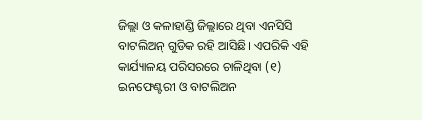ଜିଲ୍ଲା ଓ କଳାହାଣ୍ଡି ଜିଲ୍ଲାରେ ଥିବା ଏନସିସି ବାଟଲିଅନ୍ ଗୁଡିକ ରହି ଆସିଛି। ଏପରିକି ଏହି କାର୍ଯ୍ୟାଳୟ ପରିସରରେ ଚାଳିଥିବା (୧) ଇନଫେଣ୍ଟରୀ ଓ ବାଟଲିଅନ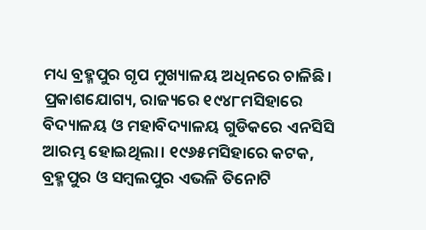ମଧ୍ୟ ବ୍ରହ୍ମପୁର ଗୃପ ମୁଖ୍ୟାଳୟ ଅଧିନରେ ଚାଳିଛି।
ପ୍ରକାଶଯୋଗ୍ୟ, ରାଜ୍ୟରେ ୧୯୪୮ମସିହାରେ ବିଦ୍ୟାଳୟ ଓ ମହାବିଦ୍ୟାଳୟ ଗୁଡିକରେ ଏନସିସି ଆରମ୍ଭ ହୋଇଥିଲା। ୧୯୬୫ମସିହାରେ କଟକ, ବ୍ରହ୍ମପୁର ଓ ସମ୍ବଲପୁର ଏଭଳି ତିନୋଟି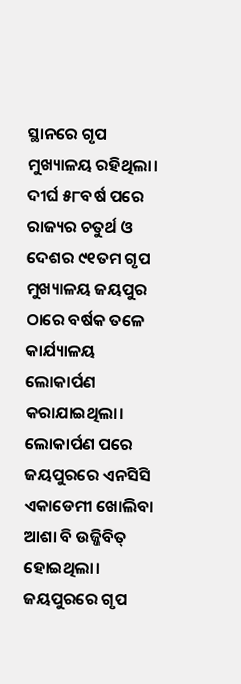ସ୍ଥାନରେ ଗୃପ ମୁଖ୍ୟାଳୟ ରହିଥିଲା। ଦୀର୍ଘ ୫୮ବର୍ଷ ପରେ ରାଜ୍ୟର ଚତୁର୍ଥ ଓ ଦେଶର ୯୧ତମ ଗୃପ ମୁଖ୍ୟାଳୟ ଜୟପୁର ଠାରେ ବର୍ଷକ ତଳେ କାର୍ଯ୍ୟାଳୟ ଲୋକାର୍ପଣ କରାଯାଇଥିଲା। ଲୋକାର୍ପଣ ପରେ ଜୟପୁରରେ ଏନସିସି ଏକାଡେମୀ ଖୋଲିବା ଆଶା ବି ଉଜ୍ଜିବିତ୍ ହୋଇଥିଲା। ଜୟପୁରରେ ଗୃପ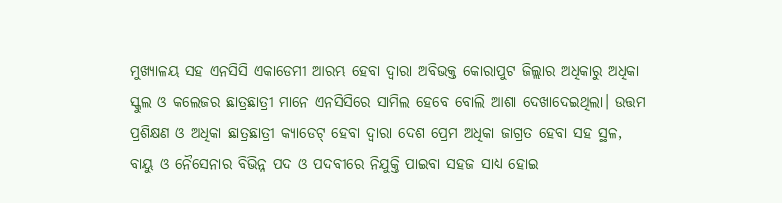ମୁଖ୍ୟାଳୟ ସହ ଏନସିସି ଏକାଡେମୀ ଆରମ୍ଭ ହେବା ଦ୍ବାରା ଅବିଭକ୍ତ କୋରାପୁଟ ଜିଲ୍ଲାର ଅଧିକାରୁ ଅଧିକା ସ୍କୁଲ ଓ କଲେଜର ଛାତ୍ରଛାତ୍ରୀ ମାନେ ଏନସିସିରେ ସାମିଲ ହେବେ ବୋଲି ଆଶା ଦେଖାଦେଇଥିଲା। ଉତ୍ତମ ପ୍ରଶିକ୍ଷଣ ଓ ଅଧିକା ଛାତ୍ରଛାତ୍ରୀ କ୍ୟାଡେଟ୍ ହେବା ଦ୍ବାରା ଦେଶ ପ୍ରେମ ଅଧିକା ଜାଗ୍ରତ ହେବା ସହ ସ୍ଥଳ, ବାୟୁ ଓ ନୈସେନାର ବିଭିନ୍ନ ପଦ ଓ ପଦବୀରେ ନିଯୁକ୍ତି ପାଇବା ସହଜ ସାଧ୍ୟ ହୋଇ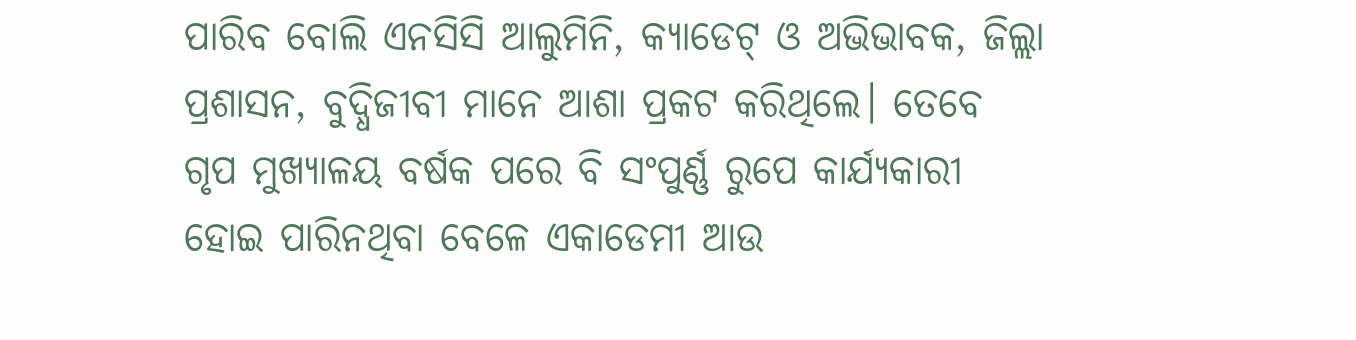ପାରିବ ବୋଲି ଏନସିସି ଆଲୁମିନି, କ୍ୟାଡେଟ୍ ଓ ଅଭିଭାବକ, ଜିଲ୍ଲା ପ୍ରଶାସନ, ବୁଦ୍ଧିଜୀବୀ ମାନେ ଆଶା ପ୍ରକଟ କରିଥିଲେ। ତେବେ ଗୃପ ମୁଖ୍ୟାଳୟ ବର୍ଷକ ପରେ ବି ସଂପୁର୍ଣ୍ଣ ରୁପେ କାର୍ଯ୍ୟକାରୀ ହୋଇ ପାରିନଥିବା ବେଳେ ଏକାଡେମୀ ଆଉ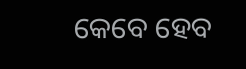କେବେ ହେବ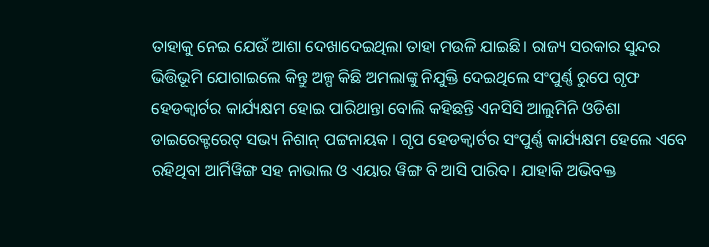ତାହାକୁ ନେଇ ଯେଉଁ ଆଶା ଦେଖାଦେଇଥିଲା ତାହା ମଉଳି ଯାଇଛି। ରାଜ୍ୟ ସରକାର ସୁନ୍ଦର ଭିତ୍ତିଭୂମି ଯୋଗାଇଲେ କିନ୍ତୁ ଅଳ୍ପ କିଛି ଅମଲାଙ୍କୁ ନିଯୁକ୍ତି ଦେଇଥିଲେ ସଂପୁର୍ଣ୍ଣ ରୁପେ ଗୃଫ ହେଡକ୍ବାର୍ଟର କାର୍ଯ୍ୟକ୍ଷମ ହୋଇ ପାରିଥାନ୍ତା ବୋଲି କହିଛନ୍ତି ଏନସିସି ଆଲୁମିନି ଓଡିଶା ଡାଇରେକ୍ଟରେଟ୍ ସଭ୍ୟ ନିଶାନ୍ ପଟ୍ଟନାୟକ । ଗୃପ ହେଡକ୍ବାର୍ଟର ସଂପୁର୍ଣ୍ଣ କାର୍ଯ୍ୟକ୍ଷମ ହେଲେ ଏବେ ରହିଥିବା ଆର୍ମିୱିଙ୍ଗ ସହ ନାଭାଲ ଓ ଏୟାର ୱିଙ୍ଗ ବି ଆସି ପାରିବ। ଯାହାକି ଅଭିବକ୍ତ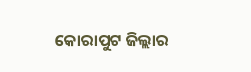କୋରାପୁଟ ଜିଲ୍ଲାର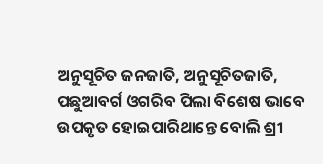ଅନୁସୂଚିତ ଜନଜାତି, ଅନୁସୂଚିତଜାତି, ପଛୁଆବର୍ଗ ଓଗରିବ ପିଲା ବିଶେଷ ଭାବେ ଉପକୃତ ହୋଇପାରିଥାନ୍ତେ ବୋଲି ଶ୍ରୀ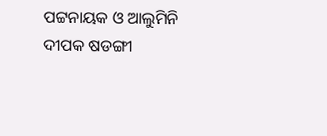ପଟ୍ଟନାୟକ ଓ ଆଲୁମିନି ଦୀପକ ଷଡଙ୍ଗୀ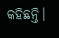କହିଛନ୍ତି।